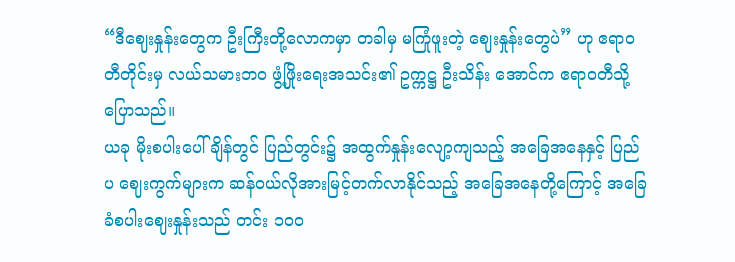“ဒီဈေးနှုန်းတွေက ဦးကြီးတို့လောကမှာ တခါမှ မကြုံဖူးတဲ့ ဈေးနှုန်းတွေပဲ” ဟု ဧရာဝတီတိုင်းမှ လယ်သမားဘဝ ဖွံ့ဖြိုးရေးအသင်း၏ ဥက္ကဋ္ဌ ဦးသိန်း အောင်က ဧရာဝတီသို့ ပြောသည်။
ယခု မိုးစပါးပေါ်ချိန်တွင် ပြည်တွင်း၌ အထွက်နှုန်းလျော့ကျသည့် အခြေအနေနှင့် ပြည်ပ ဈေးကွက်များက ဆန်ဝယ်လိုအားမြင့်တက်လာနိုင်သည့် အခြေအနေတို့ကြောင့် အခြေခံစပါးဈေးနှုန်းသည် တင်း ၁၀၀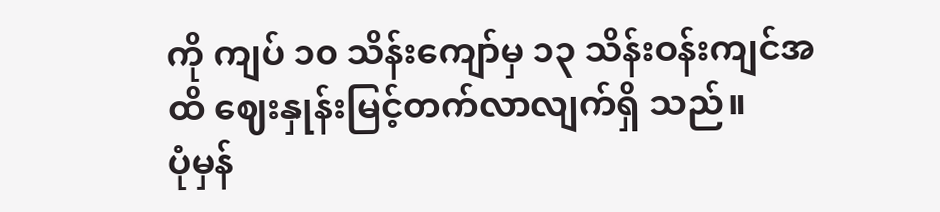ကို ကျပ် ၁၀ သိန်းကျော်မှ ၁၃ သိန်းဝန်းကျင်အထိ ဈေးနှုန်းမြင့်တက်လာလျက်ရှိ သည်။
ပုံမှန်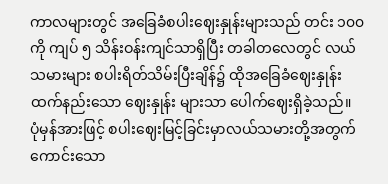ကာလများတွင် အခြေခံစပါးဈေးနှုန်းများသည် တင်း ၁၀၀ ကို ကျပ် ၅ သိန်းဝန်းကျင်သာရှိပြီး တခါတလေတွင် လယ်သမားများ စပါးရိတ်သိမ်းပြီးချိန်၌ ထိုအခြေခံဈေးနှုန်းထက်နည်းသော ဈေးနှုန်း များသာ ပေါက်ဈေးရှိခဲ့သည်။
ပုံမှန်အားဖြင့် စပါးဈေးမြင့်ခြင်းမှာလယ်သမားတို့အတွက် ကောင်းသော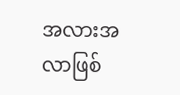အလားအလာဖြစ်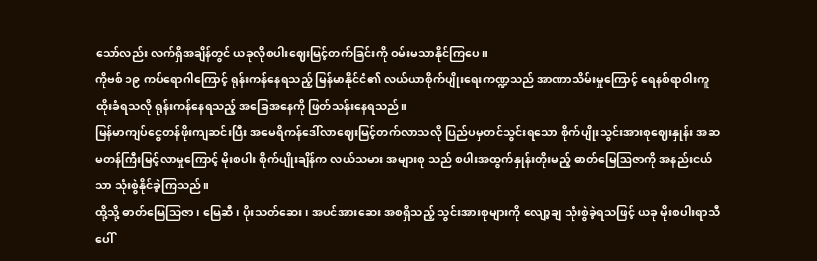သော်လည်း လက်ရှိအချိန်တွင် ယခုလိုစပါးဈေးမြင့်တက်ခြင်းကို ဝမ်းမသာနိုင်ကြပေ။
ကိုဗစ် ၁၉ ကပ်ရောဂါကြောင့် ရုန်းကန်နေရသည့် မြန်မာနိုင်ငံ၏ လယ်ယာစိုက်ပျိုးရေးကဏ္ဍသည် အာဏာသိမ်းမှုကြောင့် ရေနစ်ရာဝါးကူထိုးခံရသလို ရုန်းကန်နေရသည့် အခြေအနေကို ဖြတ်သန်းနေရသည်။
မြန်မာကျပ်ငွေတန်ဖိုးကျဆင်းပြီး အမေရိကန်ဒေါ်လာဈေးမြင့်တက်လာသလို ပြည်ပမှတင်သွင်းရသော စိုက်ပျိုးသွင်းအားစုဈေးနှုန်း အဆမတန်ကြီးမြင့်လာမှုကြောင့် မိုးစပါး စိုက်ပျိုးချိန်က လယ်သမား အများစု သည် စပါးအထွက်နှုန်းတိုးမည့် ဓာတ်မြေဩဇာကို အနည်းငယ်သာ သုံးစွဲနိုင်ခဲ့ကြသည်။
ထို့သို့ ဓာတ်မြေသြဇာ၊ မြေဆီ၊ ပိုးသတ်ဆေး၊ အပင်အားဆေး အစရှိသည့် သွင်းအားစုများကို လျော့ချ သုံးစွဲခဲ့ရသဖြင့် ယခု မိုးစပါးရာသီပေါ်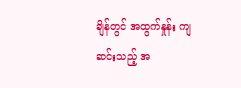ချိန်တွင် အထွက်နှုန်း ကျဆင်းသည့် အ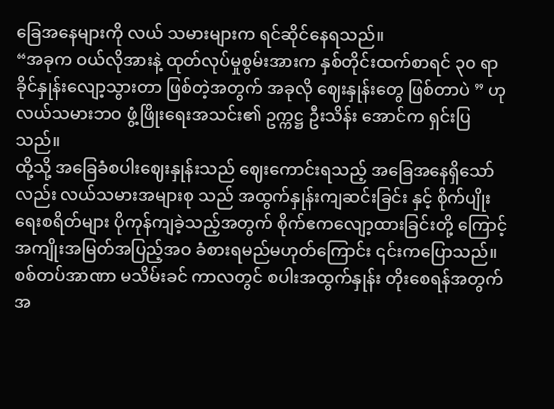ခြေအနေများကို လယ် သမားများက ရင်ဆိုင်နေရသည်။
“အခုက ဝယ်လိုအားနဲ့ ထုတ်လုပ်မှုစွမ်းအားက နှစ်တိုင်းထက်စာရင် ၃၀ ရာခိုင်နှုန်းလျော့သွားတာ ဖြစ်တဲ့အတွက် အခုလို ဈေးနှုန်းတွေ ဖြစ်တာပဲ ” ဟု လယ်သမားဘဝ ဖွံ့ဖြိုးရေးအသင်း၏ ဥက္ကဋ္ဌ ဦးသိန်း အောင်က ရှင်းပြသည်။
ထို့သို့ အခြေခံစပါးဈေးနှုန်းသည် ဈေးကောင်းရသည့် အခြေအနေရှိသော်လည်း လယ်သမားအများစု သည် အထွက်နှုန်းကျဆင်းခြင်း နှင့် စိုက်ပျိုးရေးစရိတ်များ ပိုကုန်ကျခဲ့သည့်အတွက် စိုက်ဧကလျော့ထားခြင်းတို့ ကြောင့် အကျိုးအမြတ်အပြည့်အဝ ခံစားရမည်မဟုတ်ကြောင်း ၎င်းကပြောသည်။
စစ်တပ်အာဏာ မသိမ်းခင် ကာလတွင် စပါးအထွက်နှုန်း တိုးစေရန်အတွက် အ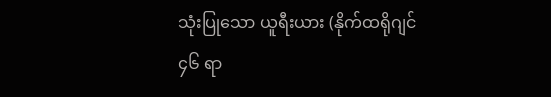သုံးပြုသော ယူရီးယား (နိုက်ထရိုဂျင် ၄၆ ရာ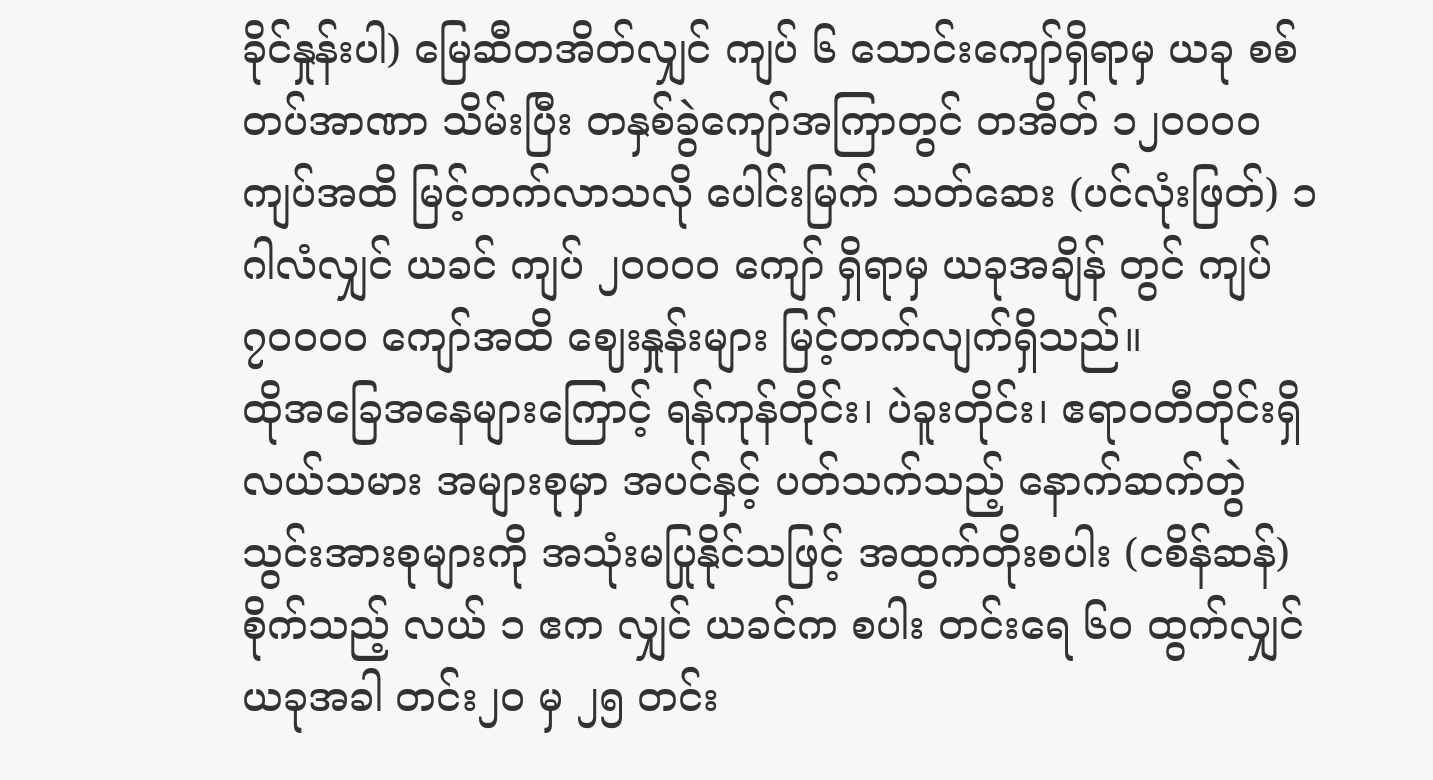ခိုင်နှုန်းပါ) မြေဆီတအိတ်လျှင် ကျပ် ၆ သောင်းကျော်ရှိရာမှ ယခု စစ်တပ်အာဏာ သိမ်းပြီး တနှစ်ခွဲကျော်အကြာတွင် တအိတ် ၁၂၀၀၀၀ ကျပ်အထိ မြင့်တက်လာသလို ပေါင်းမြက် သတ်ဆေး (ပင်လုံးဖြတ်) ၁ ဂါလံလျှင် ယခင် ကျပ် ၂၀၀၀၀ ကျော် ရှိရာမှ ယခုအချိန် တွင် ကျပ် ၇၀၀၀၀ ကျော်အထိ ဈေးနှုန်းများ မြင့်တက်လျက်ရှိသည်။
ထိုအခြေအနေများကြောင့် ရန်ကုန်တိုင်း၊ ပဲခူးတိုင်း၊ ဧရာဝတီတိုင်းရှိ လယ်သမား အများစုမှာ အပင်နှင့် ပတ်သက်သည့် နောက်ဆက်တွဲ သွင်းအားစုများကို အသုံးမပြုနိုင်သဖြင့် အထွက်တိုးစပါး (ငစိန်ဆန်) စိုက်သည့် လယ် ၁ ဧက လျှင် ယခင်က စပါး တင်းရေ ၆၀ ထွက်လျှင် ယခုအခါ တင်း၂၀ မှ ၂၅ တင်း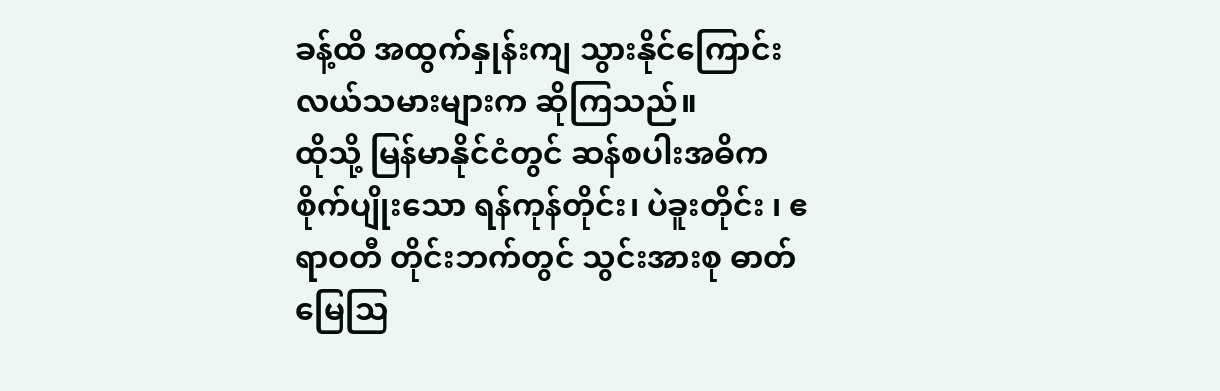ခန့်ထိ အထွက်နှုန်းကျ သွားနိုင်ကြောင်း လယ်သမားများက ဆိုကြသည်။
ထိုသို့ မြန်မာနိုင်ငံတွင် ဆန်စပါးအဓိက စိုက်ပျိုးသော ရန်ကုန်တိုင်း၊ ပဲခူးတိုင်း ၊ ဧရာဝတီ တိုင်းဘက်တွင် သွင်းအားစု ဓာတ်မြေဩ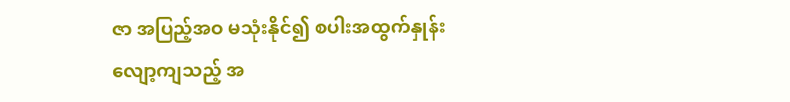ဇာ အပြည့်အဝ မသုံးနိုင်၍ စပါးအထွက်နှုန်း လျော့ကျသည့် အ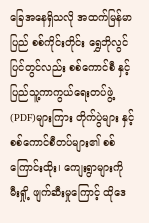ခြေအနေရှိသလို အထက်မြန်မာပြည် စစ်ကိုင်းတိုင်း ရွှေဘိုလွင်ပြင်တွင်လည်း စစ်ကောင်စီ နှင့် ပြည်သူ့ကာကွယ်ရေးတပ်ဖွဲ့ (PDF)များကြား တိုက်ပွဲများ နှင့် စစ်ကောင်စီတပ်များ၏ စစ်ကြောင်းထိုး၊ ကျေးရွာများကို မီးရှို့ ဖျက်ဆီးမှုကြောင့် ထိုဒေ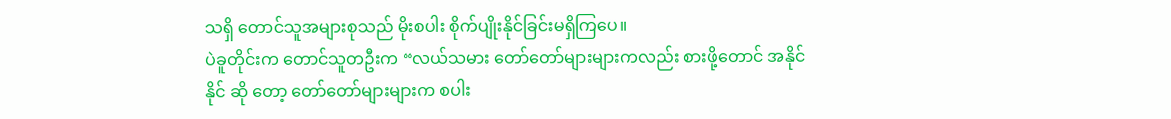သရှိ တောင်သူအများစုသည် မိုးစပါး စိုက်ပျိုးနိုင်ခြင်းမရှိကြပေ။
ပဲခူတိုင်းက တောင်သူတဦးက “လယ်သမား တော်တော်များများကလည်း စားဖို့တောင် အနိုင်နိုင် ဆို တော့ တော်တော်များများက စပါး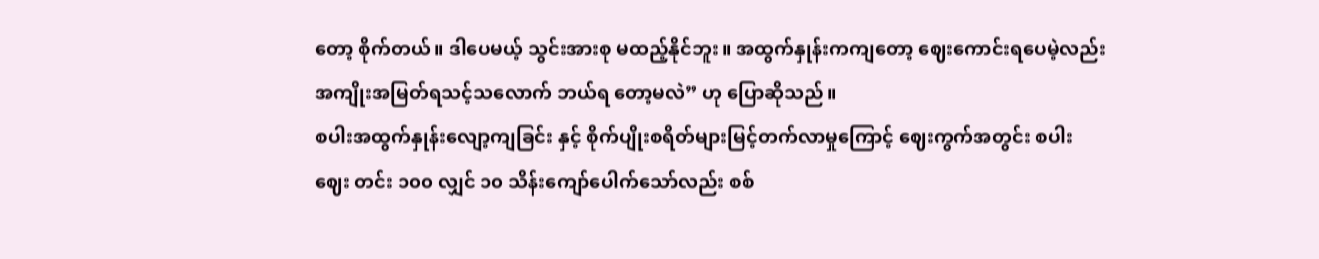တော့ စိုက်တယ်။ ဒါပေမယ့် သွင်းအားစု မထည့်နိုင်ဘူး။ အထွက်နှုန်းကကျတော့ ဈေးကောင်းရပေမဲ့လည်း အကျိုးအမြတ်ရသင့်သလောက် ဘယ်ရ တော့မလဲ” ဟု ပြောဆိုသည်။
စပါးအထွက်နှုန်းလျော့ကျခြင်း နှင့် စိုက်ပျိုးစရိတ်များမြင့်တက်လာမှုကြောင့် ဈေးကွက်အတွင်း စပါးဈေး တင်း ၁၀၀ လျှင် ၁၀ သိန်းကျော်ပေါက်သော်လည်း စစ်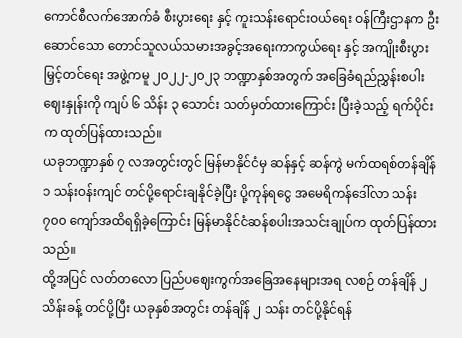ကောင်စီလက်အောက်ခံ စီးပွားရေး နှင့် ကူးသန်းရောင်းဝယ်ရေး ဝန်ကြီးဌာနက ဦးဆောင်သော တောင်သူလယ်သမားအခွင့်အရေးကာကွယ်ရေး နှင့် အကျိုးစီးပွားမြှင့်တင်ရေး အဖွဲ့ကမူ ၂၀၂၂-၂၀၂၃ ဘဏ္ဍာနှစ်အတွက် အခြေခံရည်ညွှန်းစပါးဈေးနှုန်းကို ကျပ် ၆ သိန်း ၃ သောင်း သတ်မှတ်ထားကြောင်း ပြီးခဲ့သည့် ရက်ပိုင်းက ထုတ်ပြန်ထားသည်။
ယခုဘဏ္ဍာနှစ် ၇ လအတွင်းတွင် မြန်မာနိုင်ငံမှ ဆန်နှင့် ဆန်ကွဲ မက်ထရစ်တန်ချိန် ၁ သန်းဝန်းကျင် တင်ပို့ရောင်းချနိုင်ခဲ့ပြီး ပို့ကုန်ရငွေ အမေရိကန်ဒေါ်လာ သန်း ၇၀၀ ကျော်အထိရရှိခဲ့ကြောင်း မြန်မာနိုင်ငံဆန်စပါးအသင်းချုပ်က ထုတ်ပြန်ထားသည်။
ထို့အပြင် လတ်တလော ပြည်ပဈေးကွက်အခြေအနေများအရ လစဉ် တန်ချိန် ၂ သိန်းခန့် တင်ပို့ပြီး ယခုနှစ်အတွင်း တန်ချိန် ၂ သန်း တင်ပို့နိုင်ရန်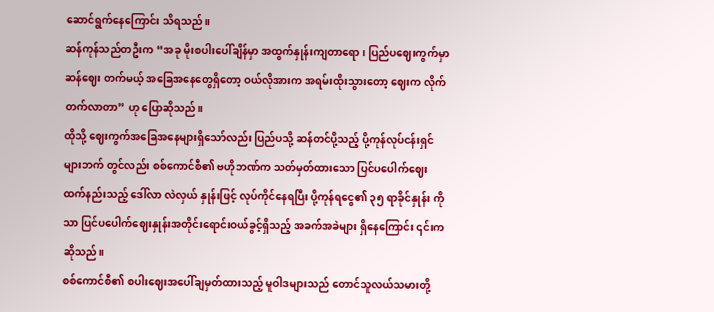ဆောင်ရွက်နေကြောင်း သိရသည်။
ဆန်ကုန်သည်တဦးက “အခု မိုးစပါးပေါ်ချိန်မှာ အထွက်နှုန်းကျတာရော၊ ပြည်ပဈေးကွက်မှာ ဆန်ဈေး တက်မယ့် အခြေအနေတွေရှိတော့ ဝယ်လိုအားက အရမ်းထိုးသွားတော့ ဈေးက လိုက်တက်လာတာ” ဟု ပြောဆိုသည်။
ထိုသို့ ဈေးကွက်အခြေအနေများရှိသော်လည်း ပြည်ပသို့ ဆန်တင်ပို့သည့် ပို့ကုန်လုပ်ငန်းရှင် များဘက် တွင်လည်း စစ်ကောင်စီ၏ ဗဟိုဘဏ်က သတ်မှတ်ထားသော ပြင်ပပေါက်ဈေးထက်နည်းသည့် ဒေါ်လာ လဲလှယ် နှုန်းဖြင့် လုပ်ကိုင်နေရပြီး ပို့ကုန်ရငွေ၏ ၃၅ ရာခိုင်နှုန်း ကိုသာ ပြင်ပပေါက်ဈေးနှုန်းအတိုင်းရောင်းဝယ်ခွင့်ရှိသည့် အခက်အခဲများ ရှိနေကြောင်း ၎င်းက ဆိုသည်။
စစ်ကောင်စီ၏ စပါးဈေးအပေါ်ချမှတ်ထားသည့် မူဝါဒများသည် တောင်သူလယ်သမားတို့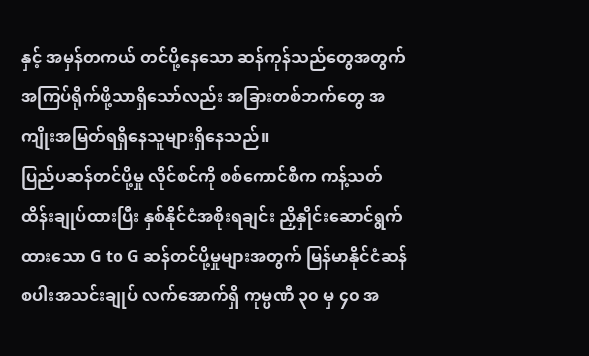နှင့် အမှန်တကယ် တင်ပို့နေသော ဆန်ကုန်သည်တွေအတွက် အကြပ်ရိုက်ဖို့သာရှိသော်လည်း အခြားတစ်ဘက်တွေ အကျိုးအမြတ်ရရှိနေသူများရှိနေသည်။
ပြည်ပဆန်တင်ပို့မှု လိုင်စင်ကို စစ်ကောင်စီက ကန့်သတ်ထိန်းချုပ်ထားပြီး နှစ်နိုင်ငံအစိုးရချင်း ညှိနှိုင်းဆောင်ရွက်ထားသော G to G ဆန်တင်ပို့မှုများအတွက် မြန်မာနိုင်ငံဆန်စပါးအသင်းချုပ် လက်အောက်ရှိ ကုမ္ပဏီ ၃၀ မှ ၄၀ အ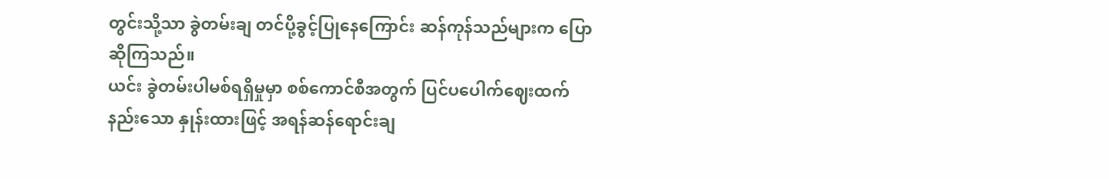တွင်းသို့သာ ခွဲတမ်းချ တင်ပို့ခွင့်ပြုနေကြောင်း ဆန်ကုန်သည်များက ပြောဆိုကြသည်။
ယင်း ခွဲတမ်းပါမစ်ရရှိမှုမှာ စစ်ကောင်စီအတွက် ပြင်ပပေါက်ဈေးထက် နည်းသော နှုန်းထားဖြင့် အရန်ဆန်ရောင်းချ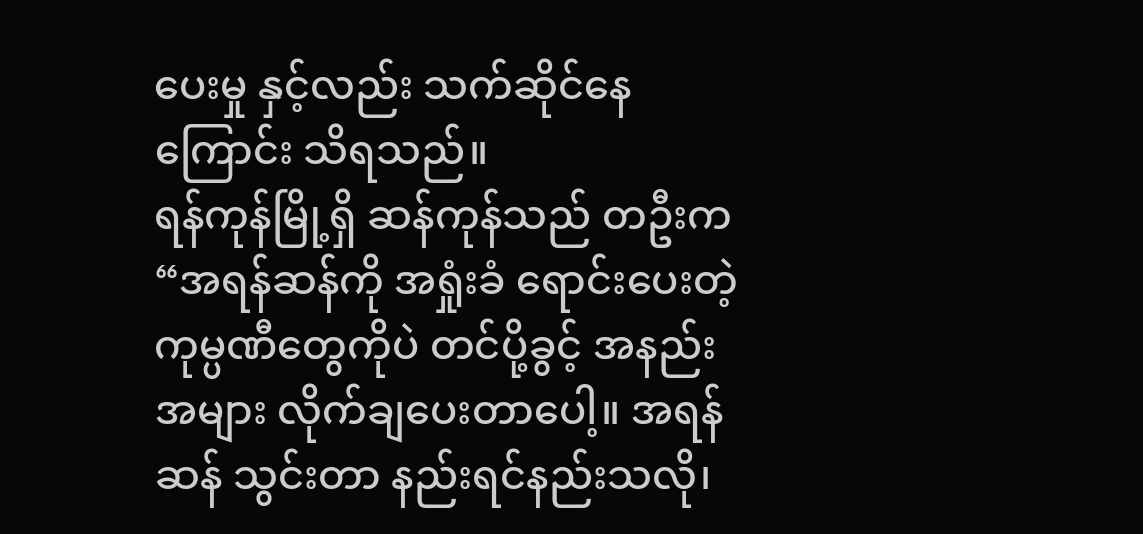ပေးမှု နှင့်လည်း သက်ဆိုင်နေကြောင်း သိရသည်။
ရန်ကုန်မြို့ရှိ ဆန်ကုန်သည် တဦးက “အရန်ဆန်ကို အရှုံးခံ ရောင်းပေးတဲ့ ကုမ္ပဏီတွေကိုပဲ တင်ပို့ခွင့် အနည်း အများ လိုက်ချပေးတာပေါ့။ အရန်ဆန် သွင်းတာ နည်းရင်နည်းသလို၊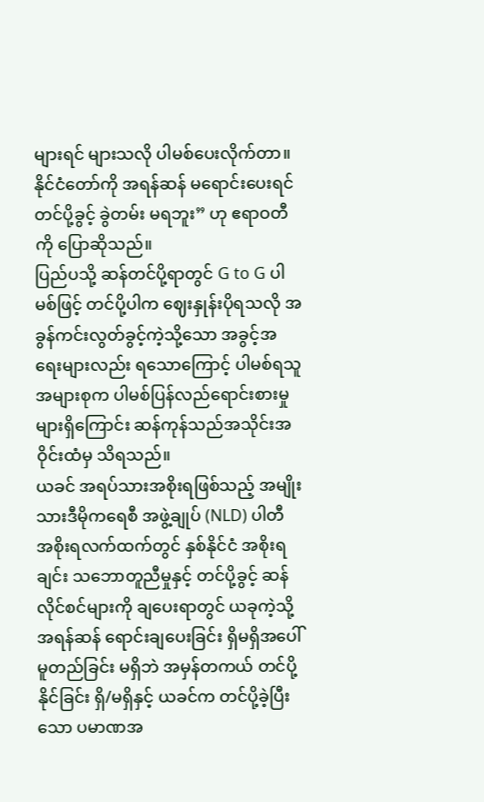များရင် များသလို ပါမစ်ပေးလိုက်တာ။ နိုင်ငံတော်ကို အရန်ဆန် မရောင်းပေးရင် တင်ပို့ခွင့် ခွဲတမ်း မရဘူး” ဟု ဧရာဝတီကို ပြောဆိုသည်။
ပြည်ပသို့ ဆန်တင်ပို့ရာတွင် G to G ပါမစ်ဖြင့် တင်ပို့ပါက ဈေးနှုန်းပိုရသလို အခွန်ကင်းလွတ်ခွင့်ကဲ့သို့သော အခွင့်အရေးများလည်း ရသောကြောင့် ပါမစ်ရသူအများစုက ပါမစ်ပြန်လည်ရောင်းစားမှုများရှိကြောင်း ဆန်ကုန်သည်အသိုင်းအဝိုင်းထံမှ သိရသည်။
ယခင် အရပ်သားအစိုးရဖြစ်သည့် အမျိုးသားဒီမိုကရေစီ အဖွဲ့ချုပ် (NLD) ပါတီ အစိုးရလက်ထက်တွင် နှစ်နိုင်ငံ အစိုးရချင်း သဘောတူညီမှုနှင့် တင်ပို့ခွင့် ဆန်လိုင်စင်များကို ချပေးရာတွင် ယခုကဲ့သို့ အရန်ဆန် ရောင်းချပေးခြင်း ရှိမရှိအပေါ် မူတည်ခြင်း မရှိဘဲ အမှန်တကယ် တင်ပို့နိုင်ခြင်း ရှိ/မရှိနှင့် ယခင်က တင်ပို့ခဲ့ပြီးသော ပမာဏအ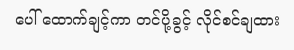ပေါ် ထောက်ချင့်ကာ တင်ပို့ခွင့် လိုင်စင်ချထား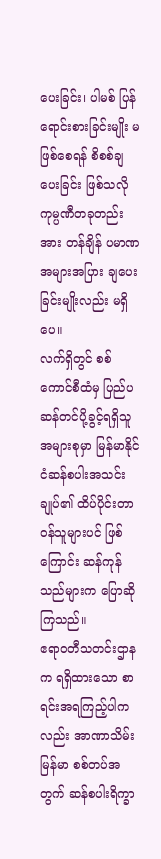ပေးခြင်း၊ ပါမစ် ပြန်ရောင်းစားခြင်းမျိုး မဖြစ်စေရန် စိစစ်ချပေးခြင်း ဖြစ်သလို ကုမ္ပဏီတခုတည်းအား တန်ချိန် ပမာဏ အများအပြား ချပေးခြင်းမျိုးလည်း မရှိပေ။
လက်ရှိတွင် စစ်ကောင်စီထံမှ ပြည်ပ ဆန်တင်ပို့ခွင့်ရရှိသူအများစုမှာ မြန်မာနိုင်ငံဆန်စပါးအသင်းချုပ်၏ ထိပ်ပိုင်းတာဝန်သူများပင် ဖြစ်ကြောင်း ဆန်ကုန်သည်များက ပြောဆိုကြသည်။
ဧရာဝတီသတင်းဌာနက ရရှိထားသော စာရင်းအရကြည့်ပါကလည်း အာဏာသိမ်းမြန်မာ စစ်တပ်အတွက် ဆန်စပါးရိက္ခာ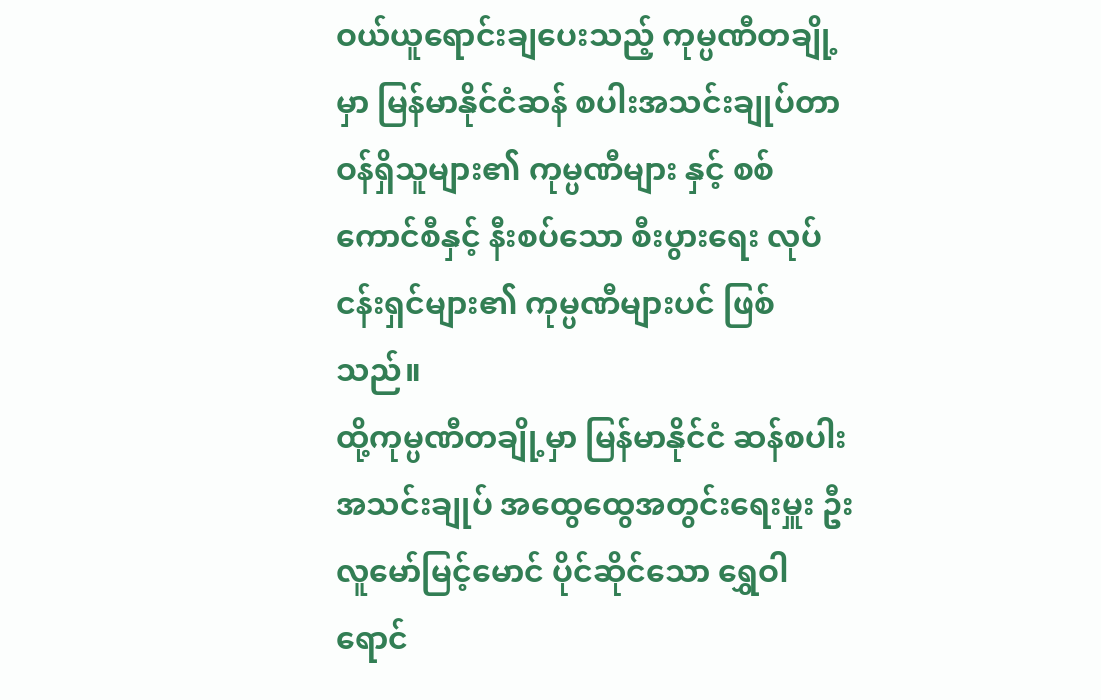ဝယ်ယူရောင်းချပေးသည့် ကုမ္ပဏီတချို့မှာ မြန်မာနိုင်ငံဆန် စပါးအသင်းချုပ်တာဝန်ရှိသူများ၏ ကုမ္ပဏီများ နှင့် စစ်ကောင်စီနှင့် နီးစပ်သော စီးပွားရေး လုပ်ငန်းရှင်များ၏ ကုမ္ပဏီများပင် ဖြစ်သည်။
ထို့ကုမ္ပဏီတချို့မှာ မြန်မာနိုင်ငံ ဆန်စပါးအသင်းချုပ် အထွေထွေအတွင်းရေးမှူး ဦးလူမော်မြင့်မောင် ပိုင်ဆိုင်သော ရွှေဝါရောင်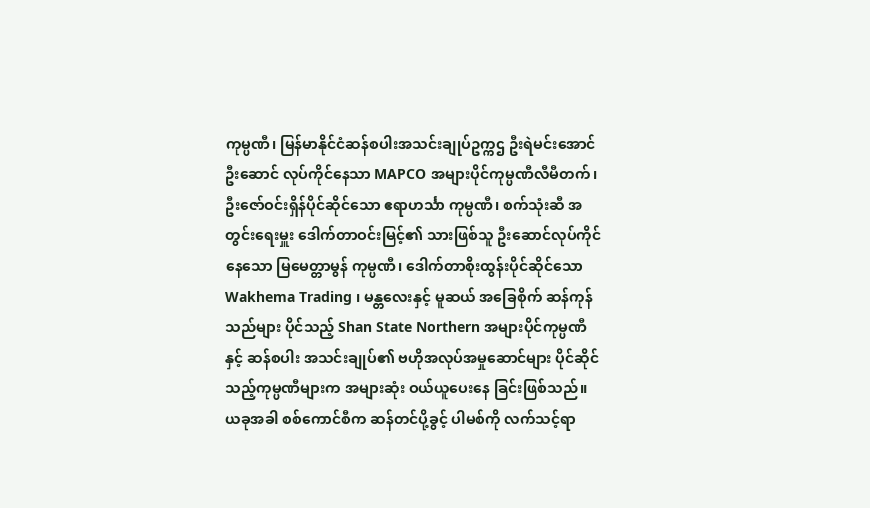ကုမ္ပဏီ၊ မြန်မာနိုင်ငံဆန်စပါးအသင်းချုပ်ဥက္ကဌ ဦးရဲမင်းအောင် ဦးဆောင် လုပ်ကိုင်နေသာ MAPCO အများပိုင်ကုမ္ပဏီလီမီတက်၊ ဦးဇော်ဝင်းရှိန်ပိုင်ဆိုင်သော ဧရာဟင်္သာ ကုမ္ပဏီ၊ စက်သုံးဆီ အတွင်းရေးမှူး ဒေါက်တာဝင်းမြင့်၏ သားဖြစ်သူ ဦးဆောင်လုပ်ကိုင်နေသော မြမေတ္တာမွန် ကုမ္ပဏီ၊ ဒေါက်တာစိုးထွန်းပိုင်ဆိုင်သော Wakhema Trading ၊ မန္တလေးနှင့် မူဆယ် အခြေစိုက် ဆန်ကုန်သည်များ ပိုင်သည့် Shan State Northern အများပိုင်ကုမ္ပဏီ နှင့် ဆန်စပါး အသင်းချုပ်၏ ဗဟိုအလုပ်အမှုဆောင်များ ပိုင်ဆိုင်သည့်ကုမ္ပဏီများက အများဆုံး ဝယ်ယူပေးနေ ခြင်းဖြစ်သည်။
ယခုအခါ စစ်ကောင်စီက ဆန်တင်ပို့ခွင့် ပါမစ်ကို လက်သင့်ရာ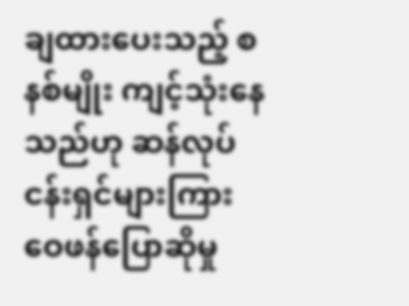ချထားပေးသည့် စနစ်မျိုး ကျင့်သုံးနေ သည်ဟု ဆန်လုပ်ငန်းရှင်များကြား ဝေဖန်ပြောဆိုမှု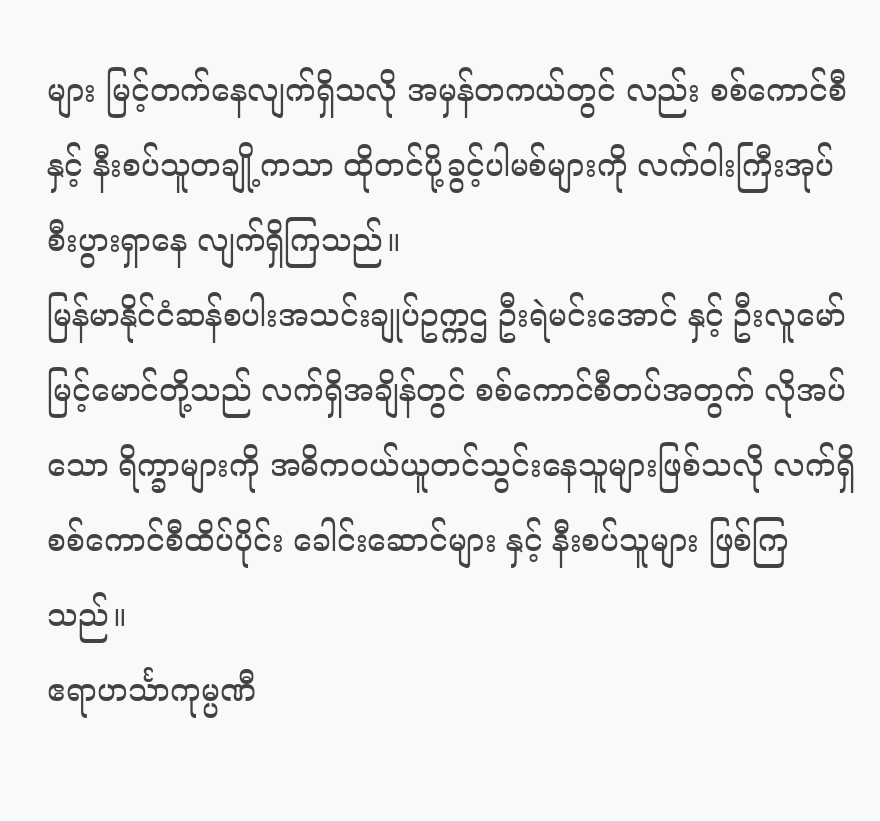များ မြင့်တက်နေလျက်ရှိသလို အမှန်တကယ်တွင် လည်း စစ်ကောင်စီနှင့် နီးစပ်သူတချို့ကသာ ထိုတင်ပို့ခွင့်ပါမစ်များကို လက်ဝါးကြီးအုပ် စီးပွားရှာနေ လျက်ရှိကြသည်။
မြန်မာနိုင်ငံဆန်စပါးအသင်းချုပ်ဥက္ကဌ ဦးရဲမင်းအောင် နှင့် ဦးလူမော်မြင့်မောင်တို့သည် လက်ရှိအချိန်တွင် စစ်ကောင်စီတပ်အတွက် လိုအပ်သော ရိက္ခာများကို အဓိကဝယ်ယူတင်သွင်းနေသူများဖြစ်သလို လက်ရှိ စစ်ကောင်စီထိပ်ပိုင်း ခေါင်းဆောင်များ နှင့် နီးစပ်သူများ ဖြစ်ကြသည်။
ဧရာဟင်္သာကုမ္ပဏီ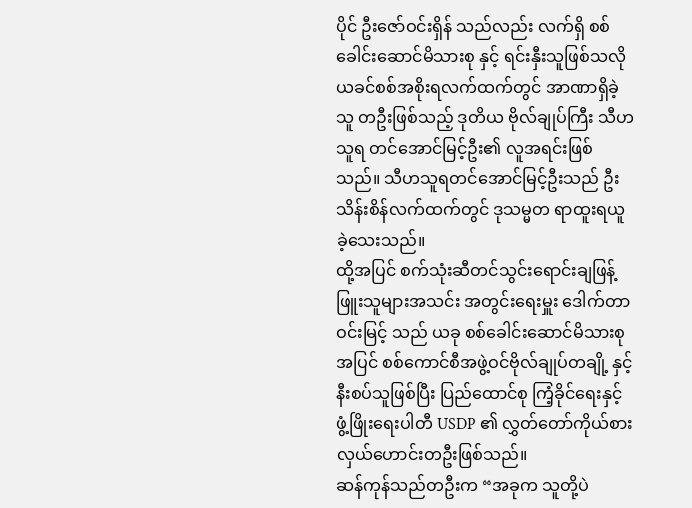ပိုင် ဦးဇော်ဝင်းရှိန် သည်လည်း လက်ရှိ စစ်ခေါင်းဆောင်မိသားစု နှင့် ရင်းနှီးသူဖြစ်သလို ယခင်စစ်အစိုးရလက်ထက်တွင် အာဏာရှိခဲ့သူ တဦးဖြစ်သည့် ဒုတိယ ဗိုလ်ချုပ်ကြီး သီဟသူရ တင်အောင်မြင့်ဦး၏ လူအရင်းဖြစ်သည်။ သီဟသူရတင်အောင်မြင့်ဦးသည် ဦးသိန်းစိန်လက်ထက်တွင် ဒုသမ္မတ ရာထူးရယူခဲ့သေးသည်။
ထို့အပြင် စက်သုံးဆီတင်သွင်းရောင်းချဖြန့်ဖြူးသူများအသင်း အတွင်းရေးမှူး ဒေါက်တာဝင်းမြင့် သည် ယခု စစ်ခေါင်းဆောင်မိသားစုအပြင် စစ်ကောင်စီအဖွဲ့ဝင်ဗိုလ်ချုပ်တချို့ နှင့် နီးစပ်သူဖြစ်ပြီး ပြည်ထောင်စု ကြံ့ခိုင်ရေးနှင့် ဖွံ့ဖြိုးရေးပါတီ USDP ၏ လွှတ်တော်ကိုယ်စားလှယ်ဟောင်းတဦးဖြစ်သည်။
ဆန်ကုန်သည်တဦးက “အခုက သူတို့ပဲ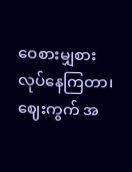ဝေစားမျှစားလုပ်နေကြတာ၊ ဈေးကွက် အ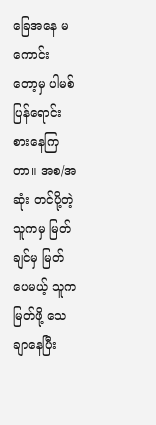ခြေအနေ မကောင်း တော့မှ ပါမစ်ပြန်ရောင်းစားနေကြတာ။ အစ/အဆုံး တင်ပို့တဲ့ သူကမှ မြတ်ချင်မှ မြတ်ပေမယ့် သူက မြတ်ဖို့ သေချာနေပြီး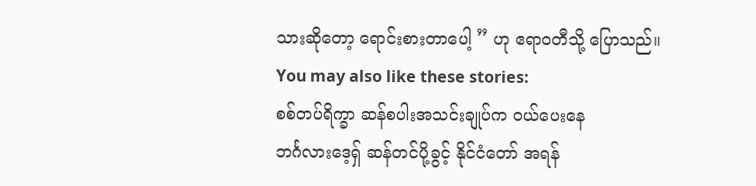သားဆိုတော့ ရောင်းစားတာပေါ့ ” ဟု ဧရာဝတီသို့ ပြောသည်။
You may also like these stories:
စစ်တပ်ရိက္ခာ ဆန်စပါးအသင်းချုပ်က ဝယ်ပေးနေ
ဘင်္ဂလားဒေ့ရှ် ဆန်တင်ပို့ခွင့် နိုင်ငံတော် အရန်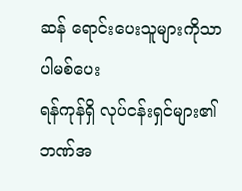ဆန် ရောင်းပေးသူများကိုသာ ပါမစ်ပေး
ရန်ကုန်ရှိ လုပ်ငန်းရှင်များ၏ ဘဏ်အ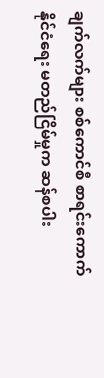ချက်လက်များ စစ်ကောင်စီ စာရင်းကောက်
နိုင်ငံရေး မတည်ငြိမ်မှုက ဆန်စပါး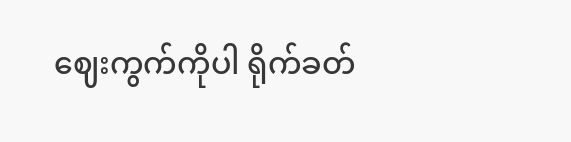ဈေးကွက်ကိုပါ ရိုက်ခတ်